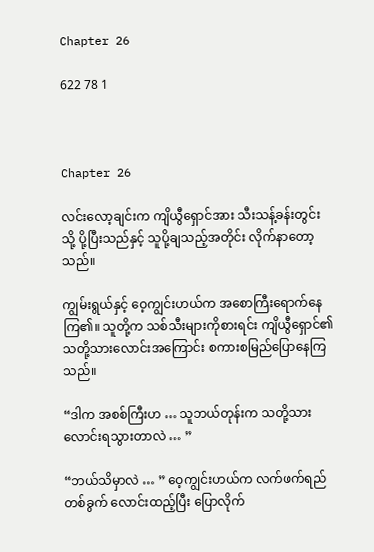Chapter 26

622 78 1



Chapter 26

လင်းလော့ချင်းက ကျိယွီရှောင်အား သီးသန့်ခန်းတွင်းသို့ ပို့ပြီးသည်နှင့် သူပို့ချသည့်အတိုင်း လိုက်နာတော့သည်။

ကျွမ်းရွယ်နှင့် ဝေ့ကျွင်းဟယ်က အစောကြီးရောက်နေကြ၏။ သူတို့က သစ်သီးများကိုစားရင်း ကျိယွီရှောင်၏ သတို့သားလောင်းအကြောင်း စကားစမြည်ပြောနေကြသည်။

“ဒါက အစစ်ကြီးဟ … သူဘယ်တုန်းက သတို့သားလောင်းရသွားတာလဲ … ”

“ဘယ်သိမှာလဲ … ” ဝေ့ကျွင်းဟယ်က လက်ဖက်ရည်တစ်ခွက် လောင်းထည့်ပြီး ပြောလိုက်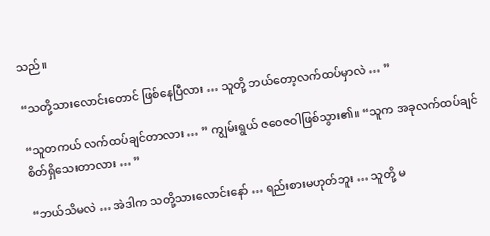သည်။

“သတို့သားလောင်းတောင် ဖြစ်နေပြီလား … သူတို့ ဘယ်တော့လက်ထပ်မှာလဲ … ”

“သူတကယ် လက်ထပ်ချင်တာလား … ” ကျွမ်းရွယ် ဇဝေဇဝါဖြစ်သွား၏။ “သူက အခုလက်ထပ်ချင်စိတ်ရှိသေးတာလား … ”

“ဘယ်သိမလဲ … အဲဒါက သတို့သားလောင်းနော် … ရည်းစားမဟုတ်ဘူး … သူတို့ မ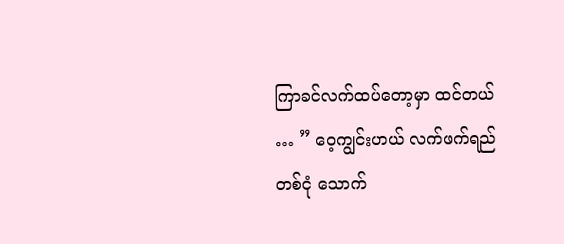ကြာခင်လက်ထပ်တော့မှာ ထင်တယ် … ” ဝေ့ကျွင်းဟယ် လက်ဖက်ရည်တစ်ငုံ သောက်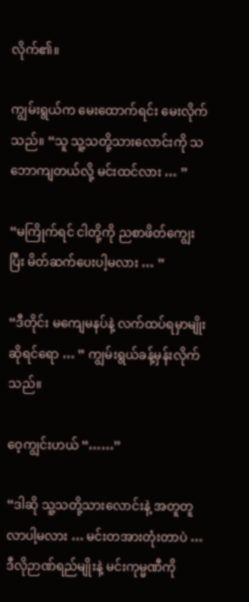လိုက်၏။

ကျွမ်းရွယ်က မေးထောက်ရင်း မေးလိုက်သည်။ “သူ သူ့သတို့သားလောင်းကို သဘောကျတယ်လို့ မင်းထင်လား … ”

“မကြိုက်ရင် ငါတို့ကို ညစာဖိတ်ကျွေးပြီး မိတ်ဆက်ပေးပါ့မလား … ”

“ဒီတိုင်း မကျေမနပ်နဲ့ လက်ထပ်ရမှာမျိုးဆိုရင်ရော … ” ကျွမ်းရွယ်ခန့်မှန်းလိုက်သည်။

ဝေ့ကျွင်းဟယ် “……”

“ဒါဆို သူ့သတို့သားလောင်းနဲ့ အတူတူ လာပါ့မလား … မင်းတအားတုံးတာပဲ … ဒီလိုဉာဏ်ရည်မျိုးနဲ့ မင်းကုမ္မဏီကို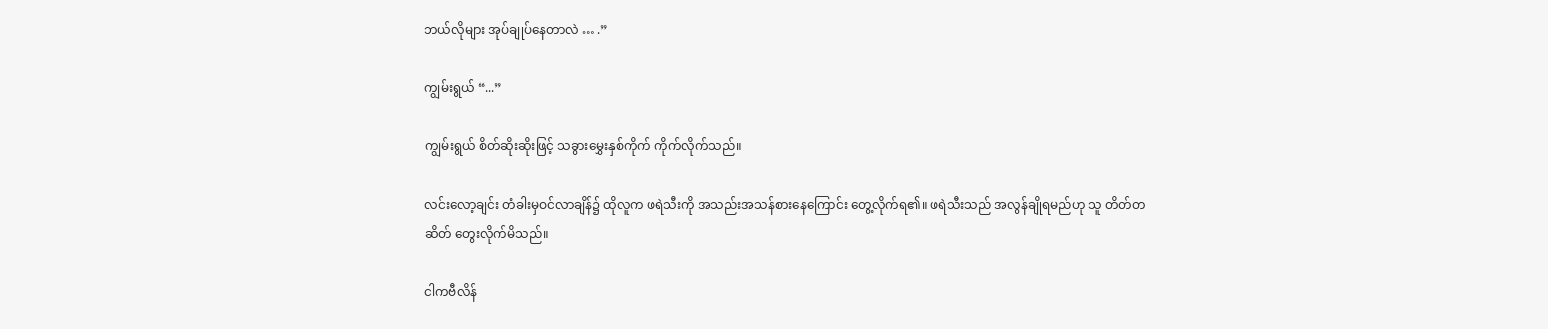ဘယ်လိုများ အုပ်ချုပ်နေတာလဲ … .”

ကျွမ်းရွယ် “...”

ကျွမ်းရွယ် စိတ်ဆိုးဆိုးဖြင့် သခွားမွှေးနှစ်ကိုက် ကိုက်လိုက်သည်။

လင်းလော့ချင်း တံခါးမှဝင်လာချိန်၌ ထိုလူက ဖရဲသီးကို အသည်းအသန်စားနေကြောင်း တွေ့လိုက်ရ၏။ ဖရဲသီးသည် အလွန်ချိုရမည်ဟု သူ တိတ်တဆိတ် တွေးလိုက်မိသည်။

ငါကဗီလိန်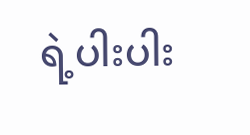ရဲ့ပါးပါး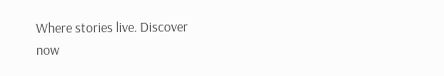Where stories live. Discover now